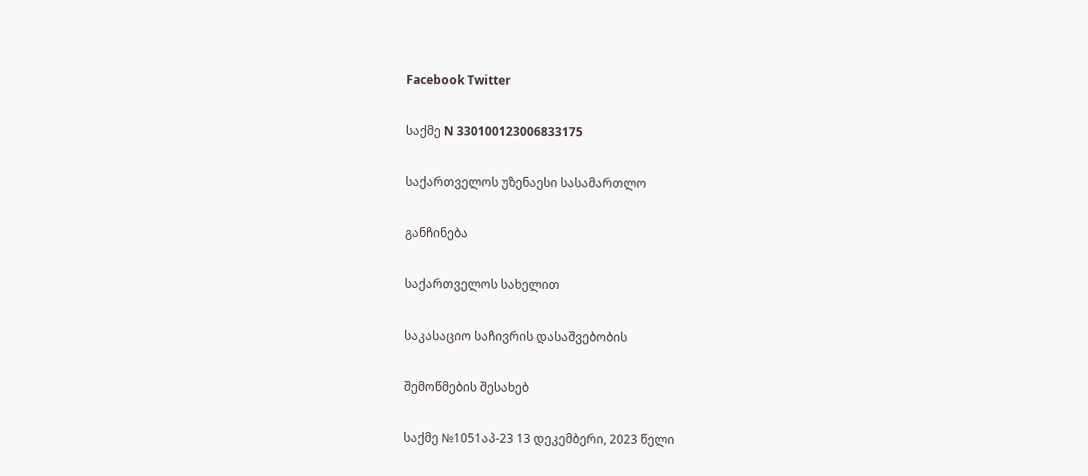Facebook Twitter

საქმე N 330100123006833175

საქართველოს უზენაესი სასამართლო

განჩინება

საქართველოს სახელით

საკასაციო საჩივრის დასაშვებობის

შემოწმების შესახებ

საქმე №1051აპ-23 13 დეკემბერი, 2023 წელი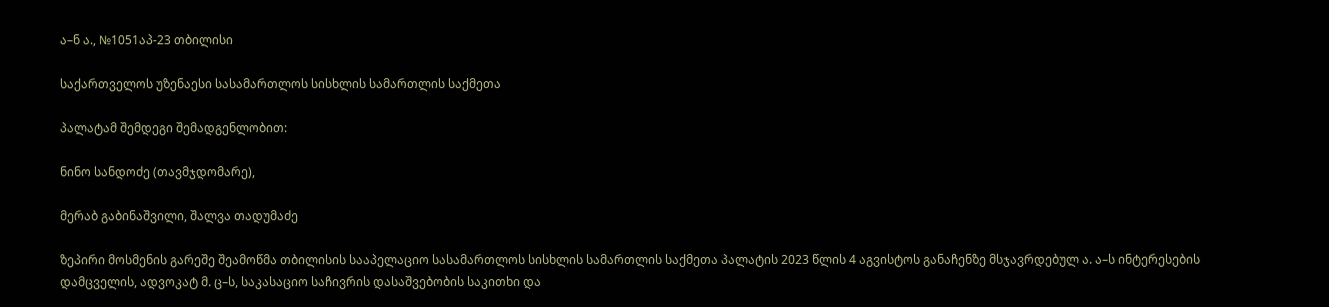ა–ნ ა., №1051აპ-23 თბილისი

საქართველოს უზენაესი სასამართლოს სისხლის სამართლის საქმეთა

პალატამ შემდეგი შემადგენლობით:

ნინო სანდოძე (თავმჯდომარე),

მერაბ გაბინაშვილი, შალვა თადუმაძე

ზეპირი მოსმენის გარეშე შეამოწმა თბილისის სააპელაციო სასამართლოს სისხლის სამართლის საქმეთა პალატის 2023 წლის 4 აგვისტოს განაჩენზე მსჯავრდებულ ა. ა–ს ინტერესების დამცველის, ადვოკატ მ. ც–ს, საკასაციო საჩივრის დასაშვებობის საკითხი და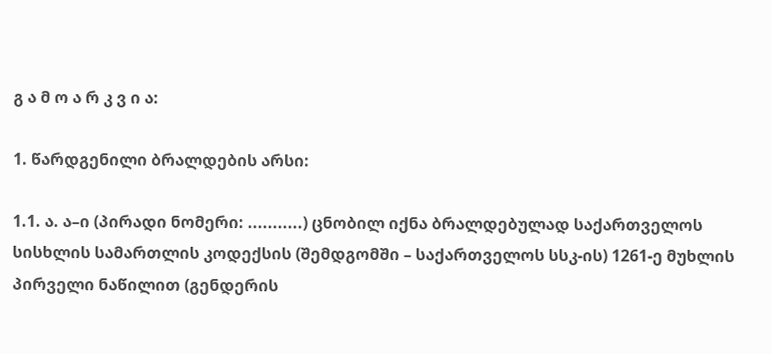გ ა მ ო ა რ კ ვ ი ა:

1. წარდგენილი ბრალდების არსი:

1.1. ა. ა–ი (პირადი ნომერი: ...........) ცნობილ იქნა ბრალდებულად საქართველოს სისხლის სამართლის კოდექსის (შემდგომში – საქართველოს სსკ-ის) 1261-ე მუხლის პირველი ნაწილით (გენდერის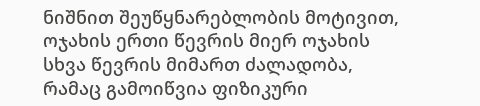ნიშნით შეუწყნარებლობის მოტივით, ოჯახის ერთი წევრის მიერ ოჯახის სხვა წევრის მიმართ ძალადობა, რამაც გამოიწვია ფიზიკური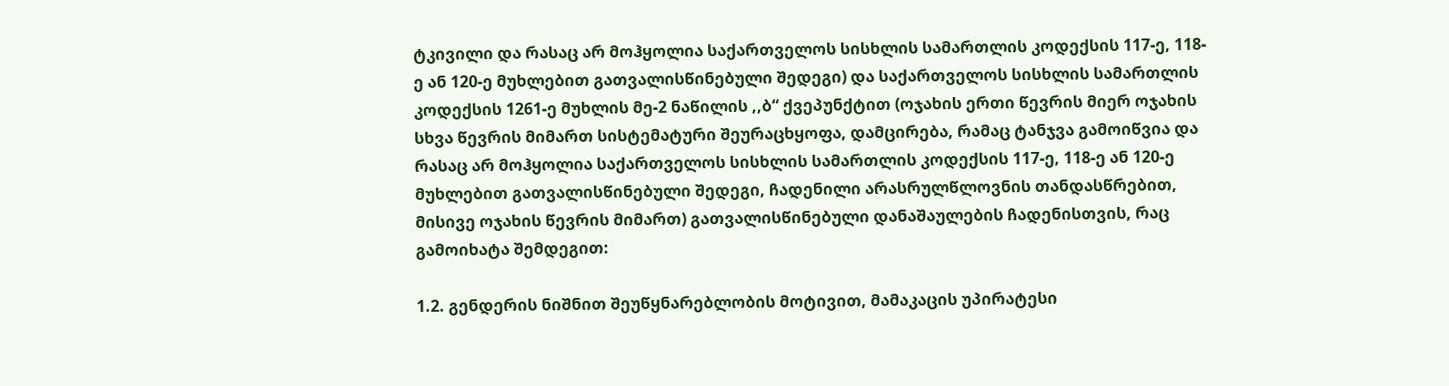ტკივილი და რასაც არ მოჰყოლია საქართველოს სისხლის სამართლის კოდექსის 117-ე, 118-ე ან 120-ე მუხლებით გათვალისწინებული შედეგი) და საქართველოს სისხლის სამართლის კოდექსის 1261-ე მუხლის მე-2 ნაწილის ,,ბ“ ქვეპუნქტით (ოჯახის ერთი წევრის მიერ ოჯახის სხვა წევრის მიმართ სისტემატური შეურაცხყოფა, დამცირება, რამაც ტანჯვა გამოიწვია და რასაც არ მოჰყოლია საქართველოს სისხლის სამართლის კოდექსის 117-ე, 118-ე ან 120-ე მუხლებით გათვალისწინებული შედეგი, ჩადენილი არასრულწლოვნის თანდასწრებით, მისივე ოჯახის წევრის მიმართ) გათვალისწინებული დანაშაულების ჩადენისთვის, რაც გამოიხატა შემდეგით:

1.2. გენდერის ნიშნით შეუწყნარებლობის მოტივით, მამაკაცის უპირატესი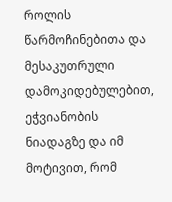როლის წარმოჩინებითა და მესაკუთრული დამოკიდებულებით, ეჭვიანობის ნიადაგზე და იმ მოტივით, რომ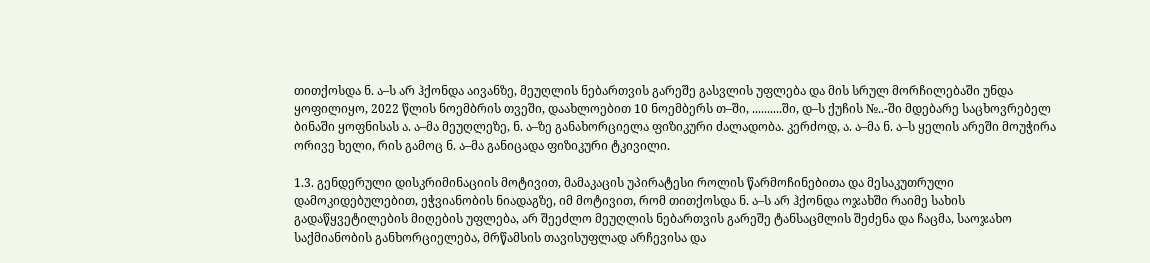თითქოსდა ნ. ა–ს არ ჰქონდა აივანზე, მეუღლის ნებართვის გარეშე გასვლის უფლება და მის სრულ მორჩილებაში უნდა ყოფილიყო, 2022 წლის ნოემბრის თვეში, დაახლოებით 10 ნოემბერს თ–ში, ..........ში, დ–ს ქუჩის №..-ში მდებარე საცხოვრებელ ბინაში ყოფნისას ა. ა–მა მეუღლეზე, ნ. ა–ზე განახორციელა ფიზიკური ძალადობა. კერძოდ, ა. ა–მა ნ. ა–ს ყელის არეში მოუჭირა ორივე ხელი, რის გამოც ნ. ა–მა განიცადა ფიზიკური ტკივილი.

1.3. გენდერული დისკრიმინაციის მოტივით, მამაკაცის უპირატესი როლის წარმოჩინებითა და მესაკუთრული დამოკიდებულებით, ეჭვიანობის ნიადაგზე, იმ მოტივით, რომ თითქოსდა ნ. ა–ს არ ჰქონდა ოჯახში რაიმე სახის გადაწყვეტილების მიღების უფლება, არ შეეძლო მეუღლის ნებართვის გარეშე ტანსაცმლის შეძენა და ჩაცმა, საოჯახო საქმიანობის განხორციელება, მრწამსის თავისუფლად არჩევისა და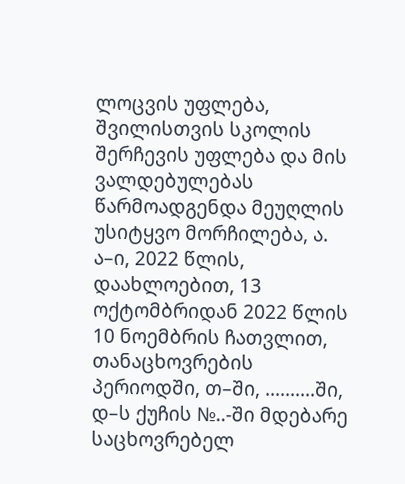ლოცვის უფლება, შვილისთვის სკოლის შერჩევის უფლება და მის ვალდებულებას წარმოადგენდა მეუღლის უსიტყვო მორჩილება, ა. ა–ი, 2022 წლის, დაახლოებით, 13 ოქტომბრიდან 2022 წლის 10 ნოემბრის ჩათვლით, თანაცხოვრების პერიოდში, თ–ში, ..........ში, დ–ს ქუჩის №..-ში მდებარე საცხოვრებელ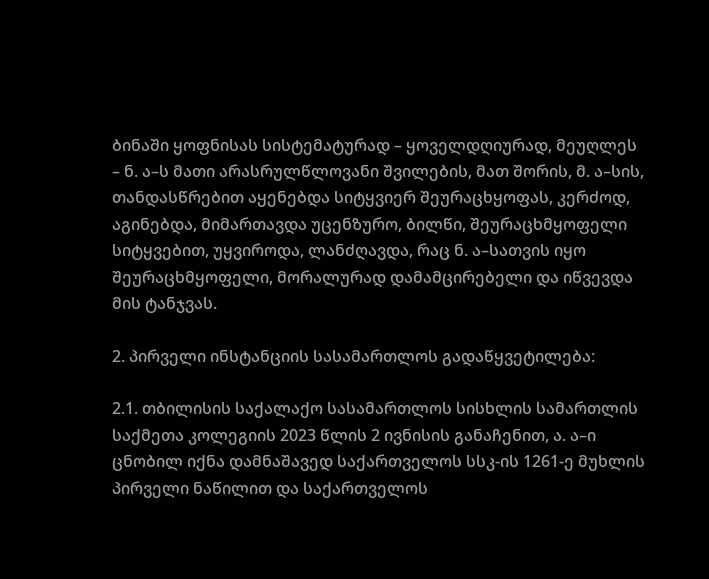ბინაში ყოფნისას სისტემატურად – ყოველდღიურად, მეუღლეს – ნ. ა–ს მათი არასრულწლოვანი შვილების, მათ შორის, მ. ა–სის, თანდასწრებით აყენებდა სიტყვიერ შეურაცხყოფას, კერძოდ, აგინებდა, მიმართავდა უცენზურო, ბილწი, შეურაცხმყოფელი სიტყვებით, უყვიროდა, ლანძღავდა, რაც ნ. ა–სათვის იყო შეურაცხმყოფელი, მორალურად დამამცირებელი და იწვევდა მის ტანჯვას.

2. პირველი ინსტანციის სასამართლოს გადაწყვეტილება:

2.1. თბილისის საქალაქო სასამართლოს სისხლის სამართლის საქმეთა კოლეგიის 2023 წლის 2 ივნისის განაჩენით, ა. ა–ი ცნობილ იქნა დამნაშავედ საქართველოს სსკ-ის 1261-ე მუხლის პირველი ნაწილით და საქართველოს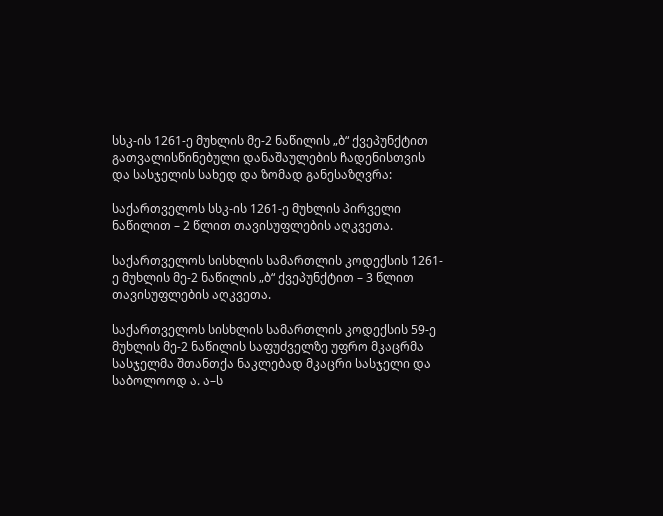სსკ-ის 1261-ე მუხლის მე-2 ნაწილის „ბ“ ქვეპუნქტით გათვალისწინებული დანაშაულების ჩადენისთვის და სასჯელის სახედ და ზომად განესაზღვრა:

საქართველოს სსკ-ის 1261-ე მუხლის პირველი ნაწილით – 2 წლით თავისუფლების აღკვეთა.

საქართველოს სისხლის სამართლის კოდექსის 1261-ე მუხლის მე-2 ნაწილის „ბ“ ქვეპუნქტით – 3 წლით თავისუფლების აღკვეთა.

საქართველოს სისხლის სამართლის კოდექსის 59-ე მუხლის მე-2 ნაწილის საფუძველზე უფრო მკაცრმა სასჯელმა შთანთქა ნაკლებად მკაცრი სასჯელი და საბოლოოდ ა. ა–ს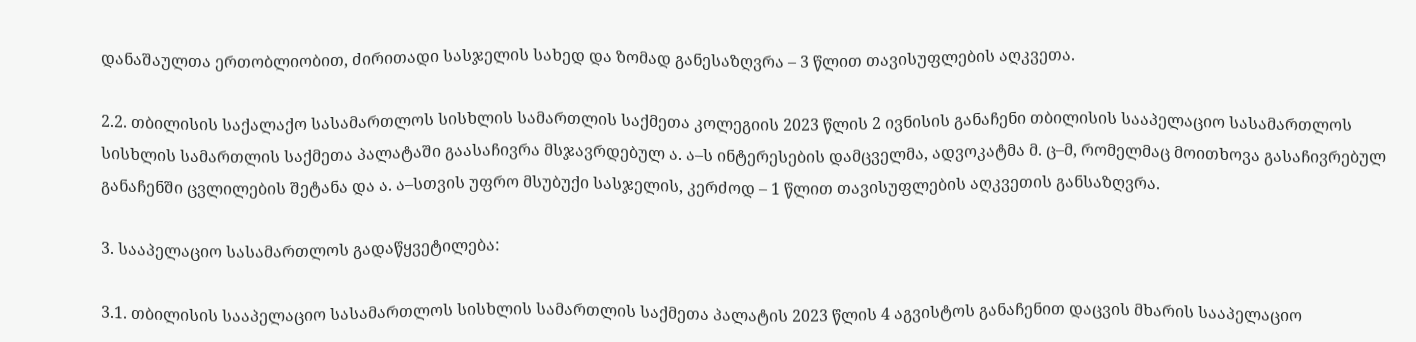დანაშაულთა ერთობლიობით, ძირითადი სასჯელის სახედ და ზომად განესაზღვრა – 3 წლით თავისუფლების აღკვეთა.

2.2. თბილისის საქალაქო სასამართლოს სისხლის სამართლის საქმეთა კოლეგიის 2023 წლის 2 ივნისის განაჩენი თბილისის სააპელაციო სასამართლოს სისხლის სამართლის საქმეთა პალატაში გაასაჩივრა მსჯავრდებულ ა. ა–ს ინტერესების დამცველმა, ადვოკატმა მ. ც–მ, რომელმაც მოითხოვა გასაჩივრებულ განაჩენში ცვლილების შეტანა და ა. ა–სთვის უფრო მსუბუქი სასჯელის, კერძოდ – 1 წლით თავისუფლების აღკვეთის განსაზღვრა.

3. სააპელაციო სასამართლოს გადაწყვეტილება:

3.1. თბილისის სააპელაციო სასამართლოს სისხლის სამართლის საქმეთა პალატის 2023 წლის 4 აგვისტოს განაჩენით დაცვის მხარის სააპელაციო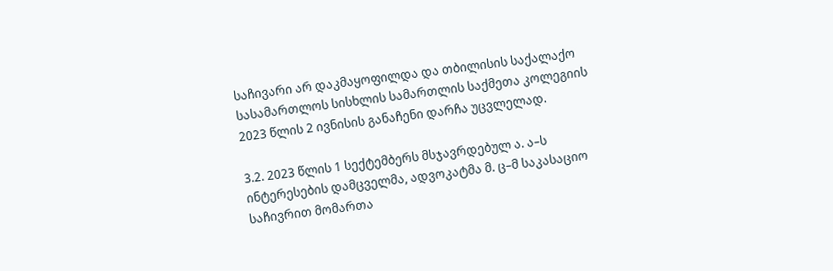საჩივარი არ დაკმაყოფილდა და თბილისის საქალაქო სასამართლოს სისხლის სამართლის საქმეთა კოლეგიის 2023 წლის 2 ივნისის განაჩენი დარჩა უცვლელად.

3.2. 2023 წლის 1 სექტემბერს მსჯავრდებულ ა. ა–ს ინტერესების დამცველმა, ადვოკატმა მ. ც–მ საკასაციო საჩივრით მომართა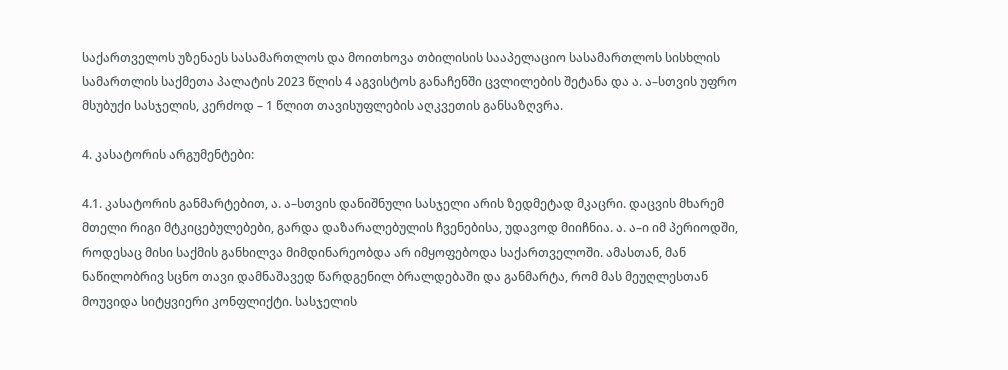საქართველოს უზენაეს სასამართლოს და მოითხოვა თბილისის სააპელაციო სასამართლოს სისხლის სამართლის საქმეთა პალატის 2023 წლის 4 აგვისტოს განაჩენში ცვლილების შეტანა და ა. ა–სთვის უფრო მსუბუქი სასჯელის, კერძოდ – 1 წლით თავისუფლების აღკვეთის განსაზღვრა.

4. კასატორის არგუმენტები:

4.1. კასატორის განმარტებით, ა. ა–სთვის დანიშნული სასჯელი არის ზედმეტად მკაცრი. დაცვის მხარემ მთელი რიგი მტკიცებულებები, გარდა დაზარალებულის ჩვენებისა, უდავოდ მიიჩნია. ა. ა–ი იმ პერიოდში, როდესაც მისი საქმის განხილვა მიმდინარეობდა არ იმყოფებოდა საქართველოში. ამასთან, მან ნაწილობრივ სცნო თავი დამნაშავედ წარდგენილ ბრალდებაში და განმარტა, რომ მას მეუღლესთან მოუვიდა სიტყვიერი კონფლიქტი. სასჯელის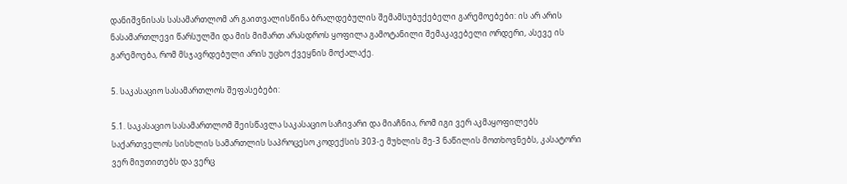დანიშვნისას სასამართლომ არ გაითვალისწინა ბრალდებულის შემამსუბუქებელი გარემოებები: ის არ არის ნასამართლევი წარსულში და მის მიმართ არასდროს ყოფილა გამოტანილი შემაკავებელი ორდერი, ასევე ის გარემოება, რომ მსჯავრდებული არის უცხო ქვეყნის მოქალაქე.

5. საკასაციო სასამართლოს შეფასებები:

5.1. საკასაციო სასამართლომ შეისწავლა საკასაციო საჩივარი და მიაჩნია, რომ იგი ვერ აკმაყოფილებს საქართველოს სისხლის სამართლის საპროცესო კოდექსის 303-ე მუხლის მე-3 ნაწილის მოთხოვნებს, კასატორი ვერ მიუთითებს და ვერც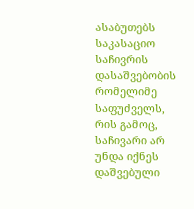ასაბუთებს საკასაციო საჩივრის დასაშვებობის რომელიმე საფუძველს, რის გამოც, საჩივარი არ უნდა იქნეს დაშვებული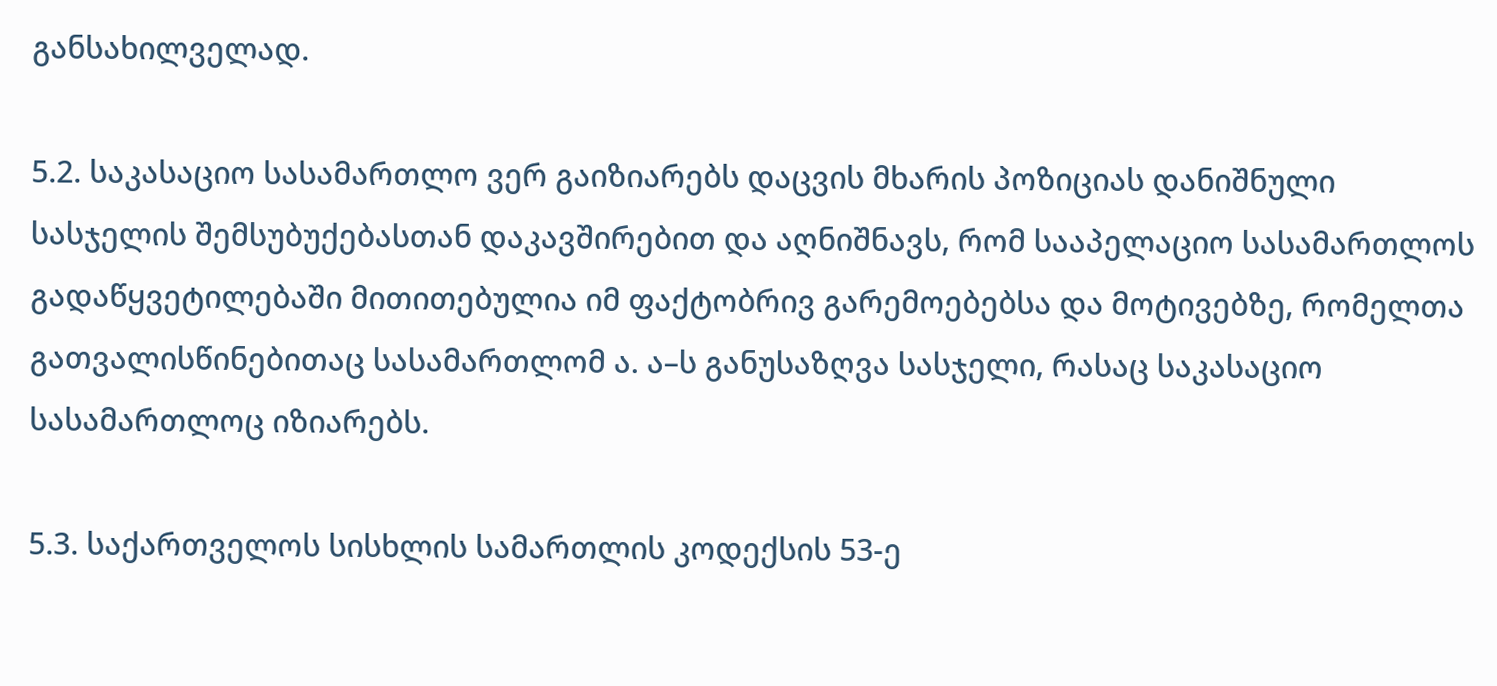განსახილველად.

5.2. საკასაციო სასამართლო ვერ გაიზიარებს დაცვის მხარის პოზიციას დანიშნული სასჯელის შემსუბუქებასთან დაკავშირებით და აღნიშნავს, რომ სააპელაციო სასამართლოს გადაწყვეტილებაში მითითებულია იმ ფაქტობრივ გარემოებებსა და მოტივებზე, რომელთა გათვალისწინებითაც სასამართლომ ა. ა–ს განუსაზღვა სასჯელი, რასაც საკასაციო სასამართლოც იზიარებს.

5.3. საქართველოს სისხლის სამართლის კოდექსის 53-ე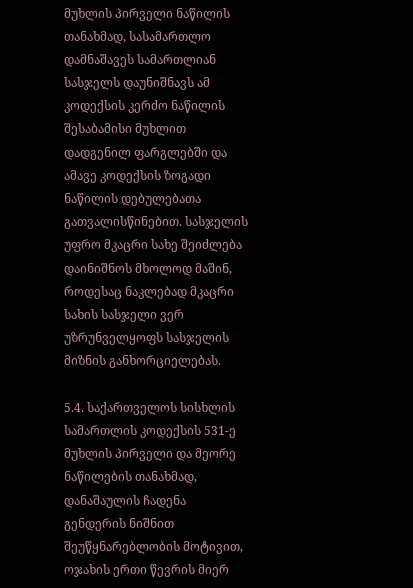მუხლის პირველი ნაწილის თანახმად, სასამართლო დამნაშავეს სამართლიან სასჯელს დაუნიშნავს ამ კოდექსის კერძო ნაწილის შესაბამისი მუხლით დადგენილ ფარგლებში და ამავე კოდექსის ზოგადი ნაწილის დებულებათა გათვალისწინებით. სასჯელის უფრო მკაცრი სახე შეიძლება დაინიშნოს მხოლოდ მაშინ, როდესაც ნაკლებად მკაცრი სახის სასჯელი ვერ უზრუნველყოფს სასჯელის მიზნის განხორციელებას.

5.4. საქართველოს სისხლის სამართლის კოდექსის 531-ე მუხლის პირველი და მეორე ნაწილების თანახმად, დანაშაულის ჩადენა გენდერის ნიშნით შეუწყნარებლობის მოტივით, ოჯახის ერთი წევრის მიერ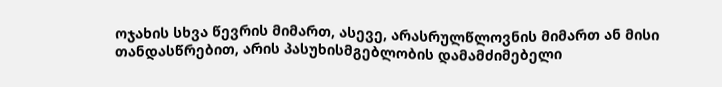ოჯახის სხვა წევრის მიმართ, ასევე, არასრულწლოვნის მიმართ ან მისი თანდასწრებით, არის პასუხისმგებლობის დამამძიმებელი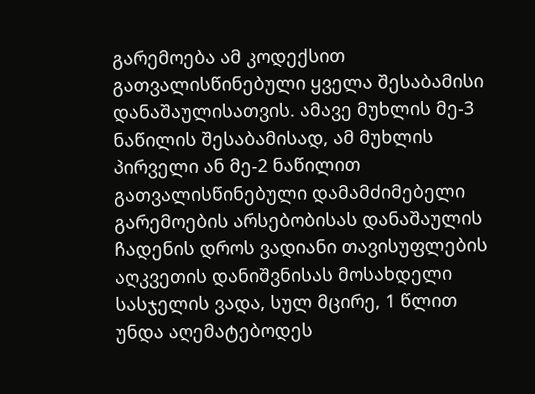გარემოება ამ კოდექსით გათვალისწინებული ყველა შესაბამისი დანაშაულისათვის. ამავე მუხლის მე-3 ნაწილის შესაბამისად, ამ მუხლის პირველი ან მე-2 ნაწილით გათვალისწინებული დამამძიმებელი გარემოების არსებობისას დანაშაულის ჩადენის დროს ვადიანი თავისუფლების აღკვეთის დანიშვნისას მოსახდელი სასჯელის ვადა, სულ მცირე, 1 წლით უნდა აღემატებოდეს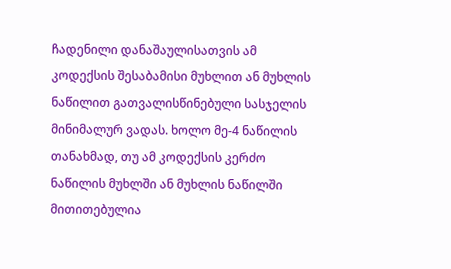ჩადენილი დანაშაულისათვის ამ კოდექსის შესაბამისი მუხლით ან მუხლის ნაწილით გათვალისწინებული სასჯელის მინიმალურ ვადას. ხოლო მე-4 ნაწილის თანახმად, თუ ამ კოდექსის კერძო ნაწილის მუხლში ან მუხლის ნაწილში მითითებულია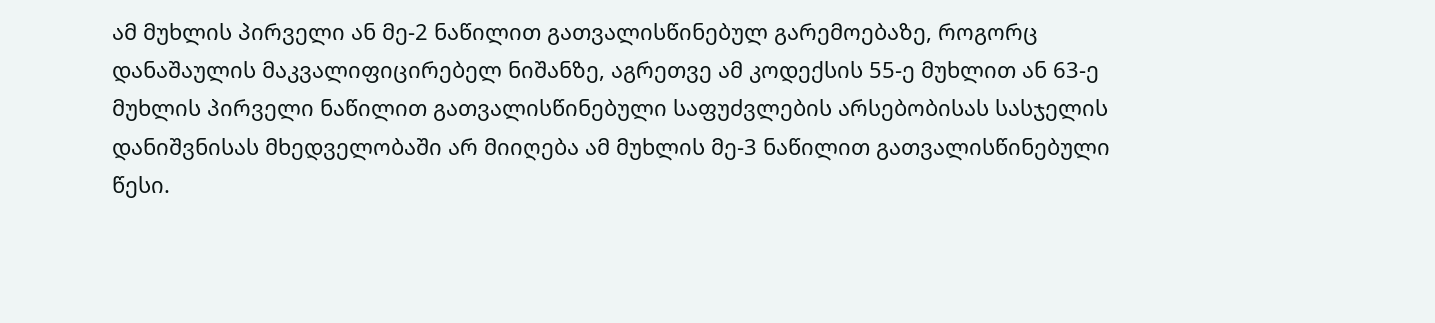ამ მუხლის პირველი ან მე-2 ნაწილით გათვალისწინებულ გარემოებაზე, როგორც დანაშაულის მაკვალიფიცირებელ ნიშანზე, აგრეთვე ამ კოდექსის 55-ე მუხლით ან 63-ე მუხლის პირველი ნაწილით გათვალისწინებული საფუძვლების არსებობისას სასჯელის დანიშვნისას მხედველობაში არ მიიღება ამ მუხლის მე-3 ნაწილით გათვალისწინებული წესი.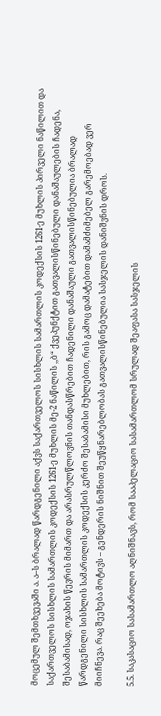მოცემულ შემთხვევაში ა. ა–ს ბრალად წარდგენილი აქვს საქართველოს სისხლის სამართლის კოდექსის 1261-ე მუხლის პირველი ნაწილით და საქართველოს სისხლის სამართლის კოდექსის 1261-ე მუხლის მე-2 ნაწილის ,,ბ“ ქვეპუნქტით გათვალისწინებული დანაშაულების ჩადენა, შესაბამისად, ოჯახის წევრის მიმართ და არასრულწლოვნის თანდასწრებით ჩადენილი დანაშაული გათვალისწინებულია ბრალად წარდგენილი სისხლის სამართლის კოდექსის კერძო შესაბამისი მუხლებით, რის გამოც დამატებით დამამძიმებელ გარემოებად ვერ მიიჩნევა. რაც შეეხება მოტივს – გენდერის ნიშნით შეუწყნარებლობას გათვალისწინებულია სასჯელის დანიშვნის დროს.

5.5. საკასაციო სასამართლო აღნიშნავს, რომ სააპელაციო სასამართლომ სრულად შეაფასა სასჯელის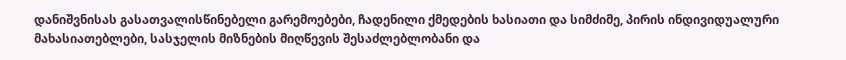დანიშვნისას გასათვალისწინებელი გარემოებები, ჩადენილი ქმედების ხასიათი და სიმძიმე, პირის ინდივიდუალური მახასიათებლები, სასჯელის მიზნების მიღწევის შესაძლებლობანი და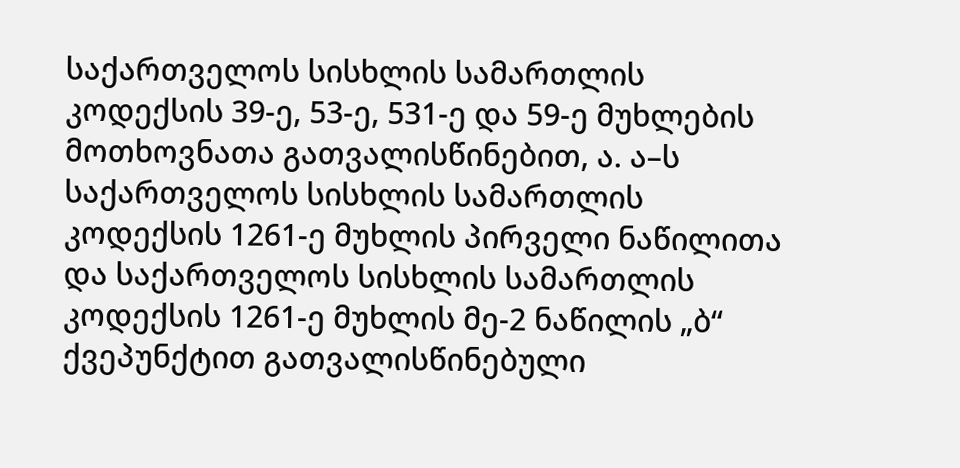საქართველოს სისხლის სამართლის კოდექსის 39-ე, 53-ე, 531-ე და 59-ე მუხლების მოთხოვნათა გათვალისწინებით, ა. ა–ს საქართველოს სისხლის სამართლის კოდექსის 1261-ე მუხლის პირველი ნაწილითა და საქართველოს სისხლის სამართლის კოდექსის 1261-ე მუხლის მე-2 ნაწილის „ბ“ ქვეპუნქტით გათვალისწინებული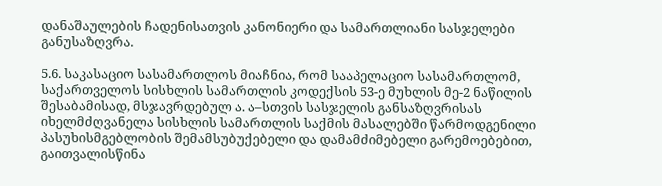დანაშაულების ჩადენისათვის კანონიერი და სამართლიანი სასჯელები განუსაზღვრა.

5.6. საკასაციო სასამართლოს მიაჩნია, რომ სააპელაციო სასამართლომ, საქართველოს სისხლის სამართლის კოდექსის 53-ე მუხლის მე-2 ნაწილის შესაბამისად, მსჯავრდებულ ა. ა–სთვის სასჯელის განსაზღვრისას იხელმძღვანელა სისხლის სამართლის საქმის მასალებში წარმოდგენილი პასუხისმგებლობის შემამსუბუქებელი და დამამძიმებელი გარემოებებით, გაითვალისწინა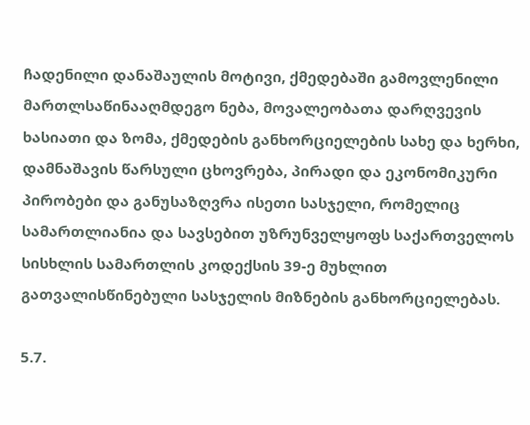ჩადენილი დანაშაულის მოტივი, ქმედებაში გამოვლენილი მართლსაწინააღმდეგო ნება, მოვალეობათა დარღვევის ხასიათი და ზომა, ქმედების განხორციელების სახე და ხერხი, დამნაშავის წარსული ცხოვრება, პირადი და ეკონომიკური პირობები და განუსაზღვრა ისეთი სასჯელი, რომელიც სამართლიანია და სავსებით უზრუნველყოფს საქართველოს სისხლის სამართლის კოდექსის 39-ე მუხლით გათვალისწინებული სასჯელის მიზნების განხორციელებას.

5.7.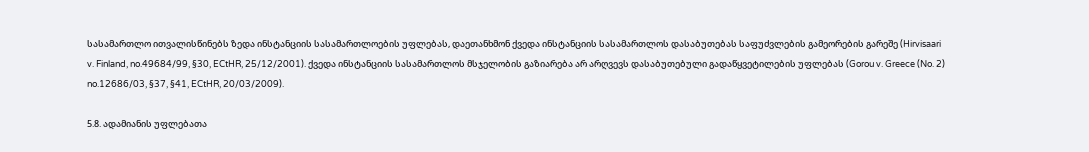სასამართლო ითვალისწინებს ზედა ინსტანციის სასამართლოების უფლებას, დაეთანხმონ ქვედა ინსტანციის სასამართლოს დასაბუთებას საფუძვლების გამეორების გარეშე (Hirvisaari v. Finland, no.49684/99, §30, ECtHR, 25/12/2001). ქვედა ინსტანციის სასამართლოს მსჯელობის გაზიარება არ არღვევს დასაბუთებული გადაწყვეტილების უფლებას (Gorou v. Greece (No. 2) no.12686/03, §37, §41, ECtHR, 20/03/2009).

5.8. ადამიანის უფლებათა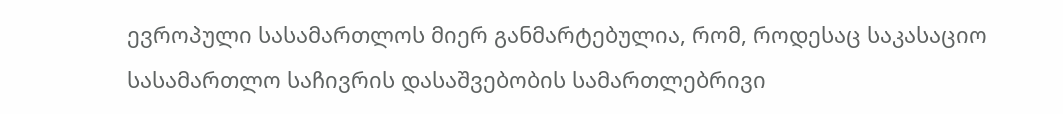ევროპული სასამართლოს მიერ განმარტებულია, რომ, როდესაც საკასაციო სასამართლო საჩივრის დასაშვებობის სამართლებრივი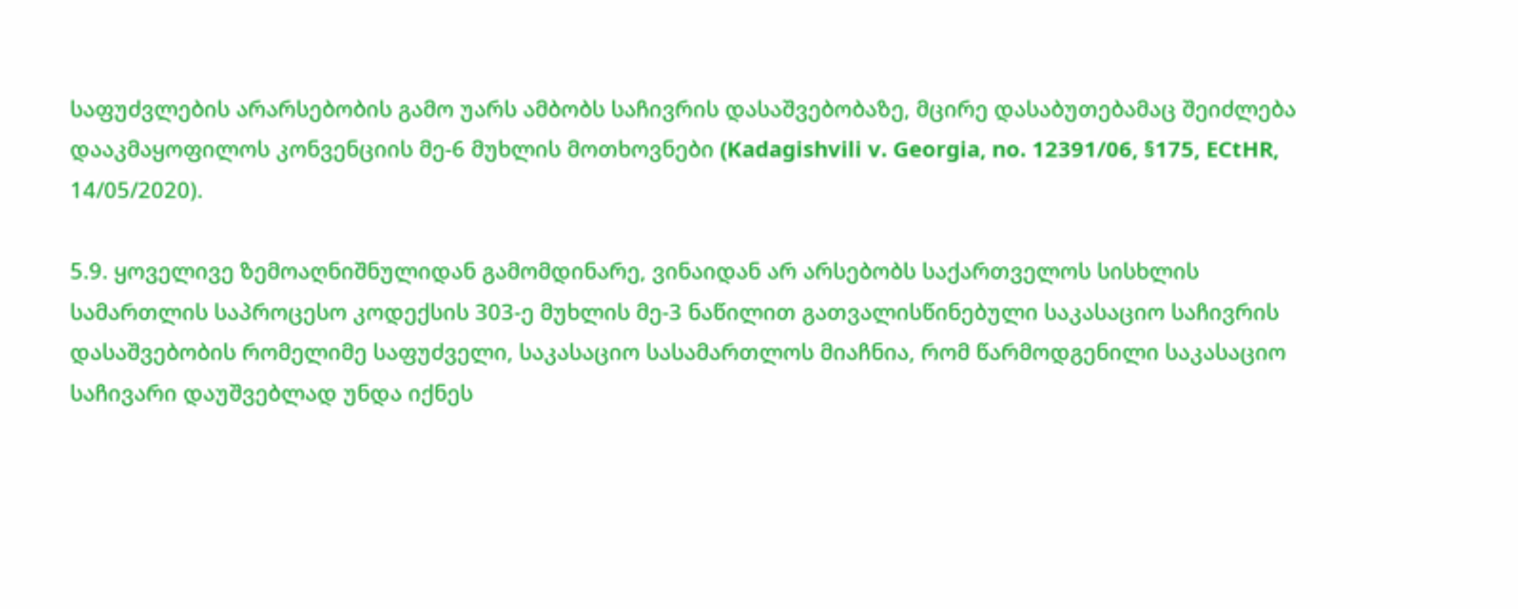საფუძვლების არარსებობის გამო უარს ამბობს საჩივრის დასაშვებობაზე, მცირე დასაბუთებამაც შეიძლება დააკმაყოფილოს კონვენციის მე-6 მუხლის მოთხოვნები (Kadagishvili v. Georgia, no. 12391/06, §175, ECtHR, 14/05/2020).

5.9. ყოველივე ზემოაღნიშნულიდან გამომდინარე, ვინაიდან არ არსებობს საქართველოს სისხლის სამართლის საპროცესო კოდექსის 303-ე მუხლის მე-3 ნაწილით გათვალისწინებული საკასაციო საჩივრის დასაშვებობის რომელიმე საფუძველი, საკასაციო სასამართლოს მიაჩნია, რომ წარმოდგენილი საკასაციო საჩივარი დაუშვებლად უნდა იქნეს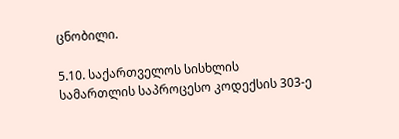ცნობილი.

5.10. საქართველოს სისხლის სამართლის საპროცესო კოდექსის 303-ე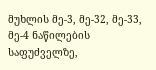მუხლის მე-3, მე-32, მე-33, მე-4 ნაწილების საფუძველზე,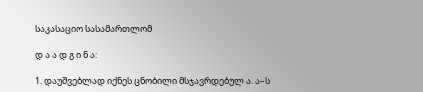საკასაციო სასამართლომ

დ ა ა დ გ ი ნ ა:

1. დაუშვებლად იქნეს ცნობილი მსჯავრდებულ ა. ა–ს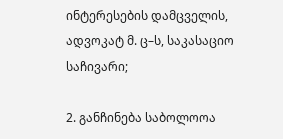ინტერესების დამცველის, ადვოკატ მ. ც–ს, საკასაციო საჩივარი;

2. განჩინება საბოლოოა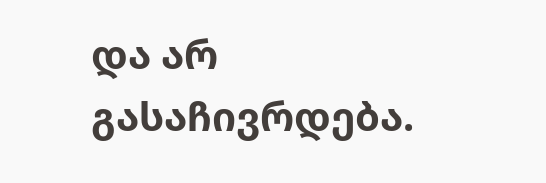და არ გასაჩივრდება.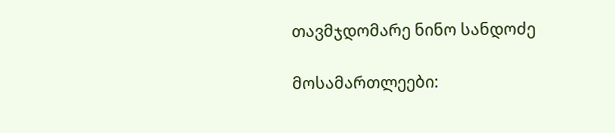თავმჯდომარე ნინო სანდოძე

მოსამართლეები: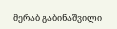მერაბ გაბინაშვილი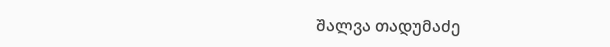შალვა თადუმაძე